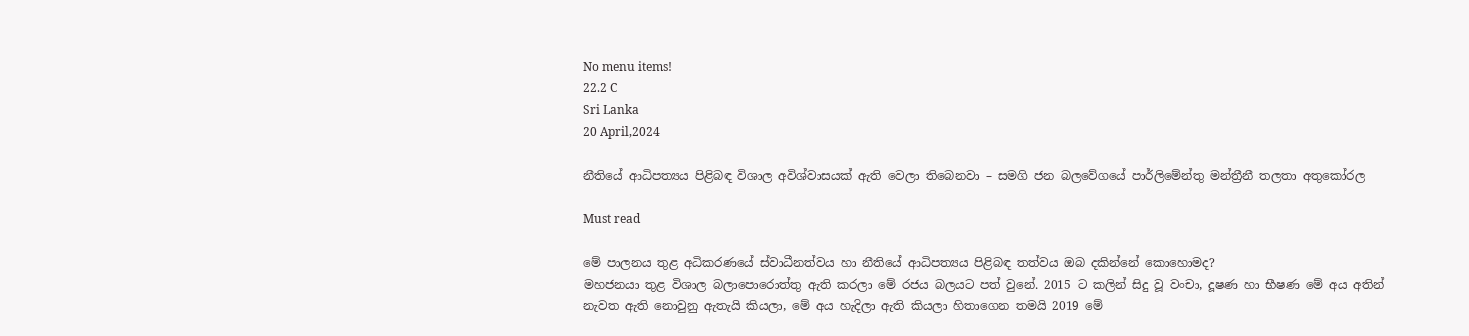No menu items!
22.2 C
Sri Lanka
20 April,2024

නීතියේ ආධිපත්‍යය පිළිබඳ විශාල අවිශ්වාසයක් ඇති වෙලා තිබෙනවා – සමගි ජන බලවේගයේ පාර්ලිමේන්තු මන්ත්‍රීනී තලතා අතුකෝරල

Must read

මේ පාලනය තුළ අධිකරණයේ ස්වාධීනත්වය හා නීතියේ ආධිපත්‍යය පිළිබඳ තත්වය ඔබ දකින්නේ කොහොමද?
මහජනයා තුළ විශාල බලාපොරොත්තු ඇති කරලා මේ රජය බලයට පත් වුනේ. 2015 ට කලින් සිදු වූ වංචා, දූෂණ හා භීෂණ මේ අය අතින් නැවත ඇති නොවුනු ඇතැයි කියලා, මේ අය හැදිලා ඇති කියලා හිතාගෙන තමයි 2019 මේ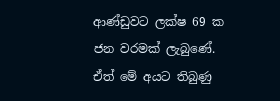ආණ්ඩුවට ලක්ෂ 69 ක ජන වරමක් ලැබුණේ. ඒත් මේ අයට තිබුණු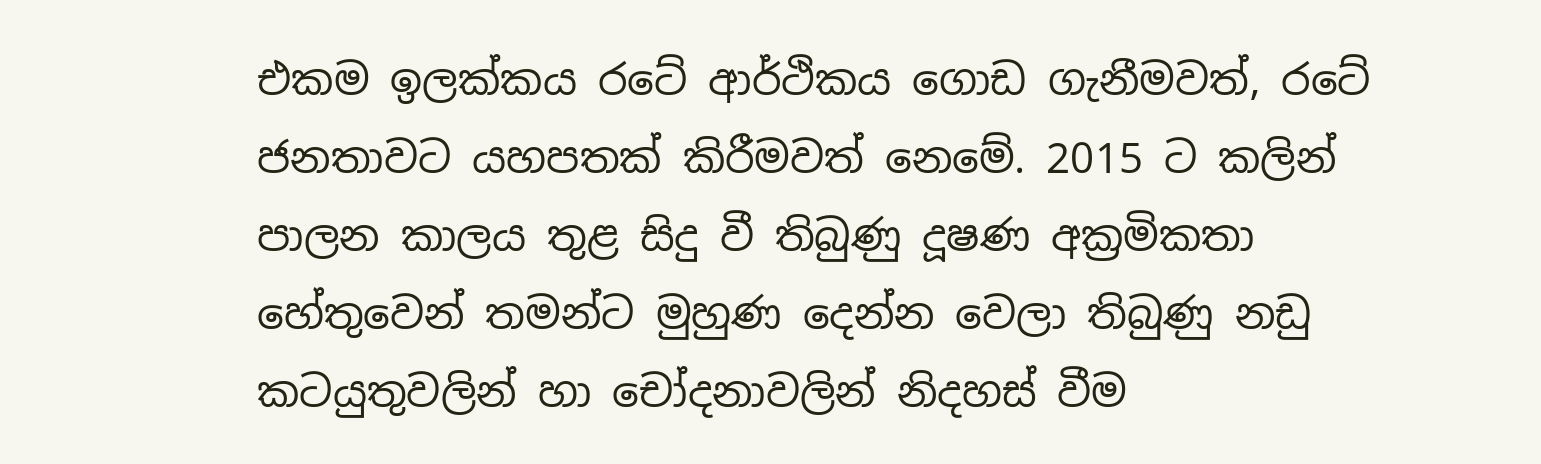එකම ඉලක්කය රටේ ආර්ථිකය ගොඩ ගැනීමවත්, රටේ ජනතාවට යහපතක් කිරීමවත් නෙමේ. 2015 ට කලින් පාලන කාලය තුළ සිදු වී තිබුණු දූෂණ අක්‍රමිකතා හේතුවෙන් තමන්ට මුහුණ දෙන්න වෙලා තිබුණු නඩු කටයුතුවලින් හා චෝදනාවලින් නිදහස් වීම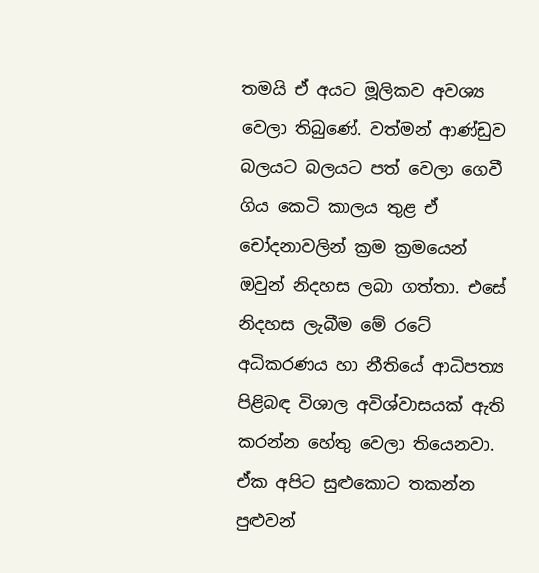තමයි ඒ අයට මූලිකව අවශ්‍ය වෙලා තිබුණේ. වත්මන් ආණ්ඩුව බලයට බලයට පත් වෙලා ගෙවී ගිය කෙටි කාලය තුළ ඒ චෝදනාවලින් ක්‍රම ක්‍රමයෙන් ඔවුන් නිදහස ලබා ගත්තා. එසේ නිදහස ලැබීම මේ රටේ අධිකරණය හා නීතියේ ආධිපත්‍ය පිළිබඳ විශාල අවිශ්වාසයක් ඇති කරන්න හේතු වෙලා තියෙනවා. ඒක අපිට සුළුකොට තකන්න පුළුවන්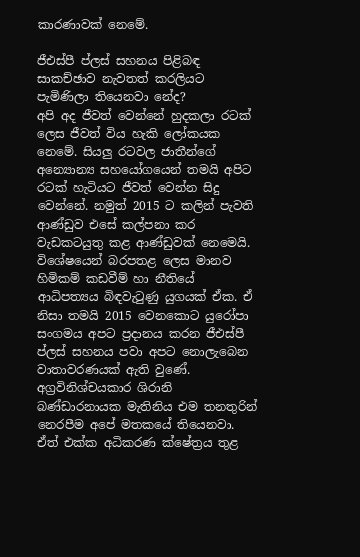කාරණාවක් නෙමේ.

ජීඑස්පී ප්ලස් සහනය පිළිබඳ සාකච්ඡාව නැවතත් කරලියට පැමිණිලා තියෙනවා නේද?
අපි අද ජීවත් වෙන්නේ හුදකලා රටක් ලෙස ජීවත් විය හැකි ලෝකයක නෙමේ. සියලු රටවල ජාතීන්ගේ අන්‍යොන්‍ය සහයෝගයෙන් තමයි අපිට රටක් හැටියට ජීවත් වෙන්න සිදු වෙන්නේ. නමුත් 2015 ට කලින් පැවති ආණ්ඩුව එසේ කල්පනා කර වැඩකටයුතු කළ ආණ්ඩුවක් නෙමෙයි. විශේෂයෙන් බරපතළ ලෙස මානව හිමිකම් කඩවීම් හා නීතියේ ආධිපත්‍යය බිඳවැටුණු යුගයක් ඒක. ඒ නිසා තමයි 2015 වෙනකොට යුරෝපා සංගමය අපට ප්‍රදානය කරන ජීඑස්පී ප්ලස් සහනය පවා අපට නොලැබෙන වාතාවරණයක් ඇති වුණේ. අග්‍රවිනිශ්චයකාර ශිරානි බණ්ඩාරනායක මැතිනිය එම තනතුරින් නෙරපීම අපේ මතකයේ තියෙනවා. ඒත් එක්ක අධිකරණ ක්ෂේත්‍රය තුළ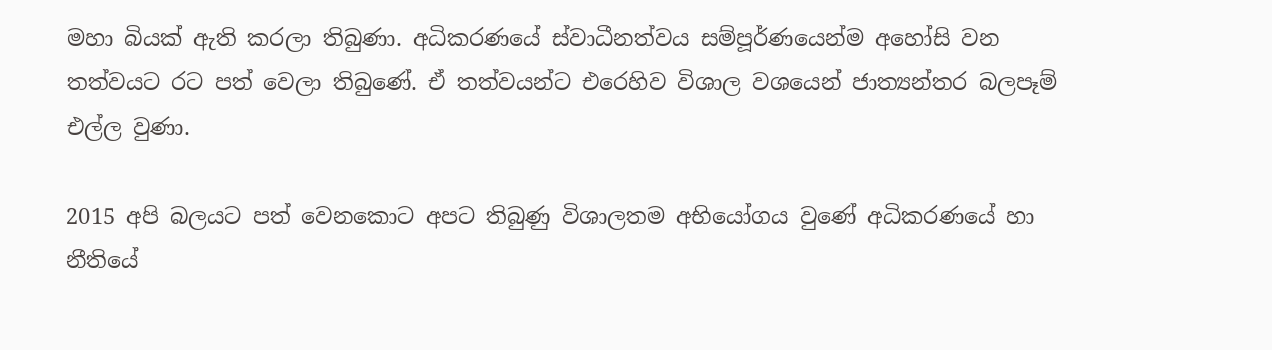මහා බියක් ඇති කරලා තිබුණා. අධිකරණයේ ස්වාධීනත්වය සම්පූර්ණයෙන්ම අහෝසි වන තත්වයට රට පත් වෙලා තිබුණේ. ඒ තත්වයන්ට එරෙහිව විශාල වශයෙන් ජාත්‍යන්තර බලපෑම් එල්ල වුණා.

2015 අපි බලයට පත් වෙනකොට අපට තිබුණු විශාලතම අභියෝගය වුණේ අධිකරණයේ හා නීතියේ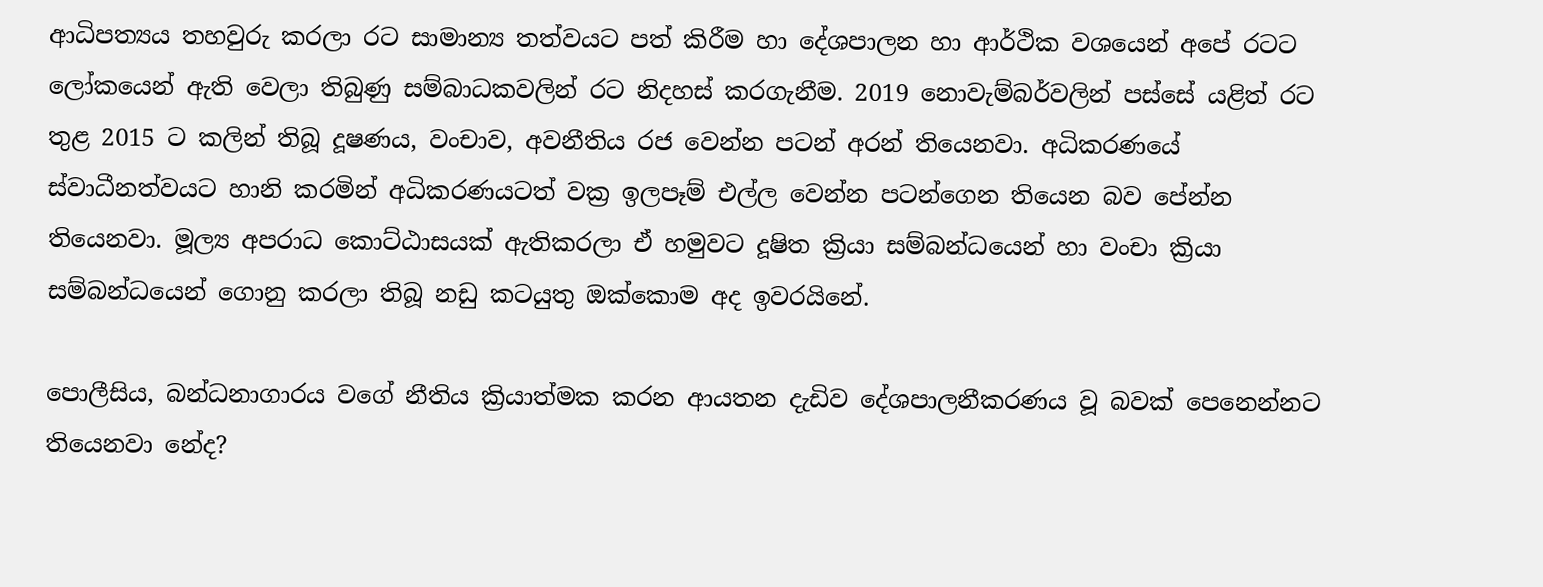ආධිපත්‍යය තහවුරු කරලා රට සාමාන්‍ය තත්වයට පත් කිරීම හා දේශපාලන හා ආර්ථික වශයෙන් අපේ රටට ලෝකයෙන් ඇති වෙලා තිබුණු සම්බාධකවලින් රට නිදහස් කරගැනීම. 2019 නොවැම්බර්වලින් පස්සේ යළිත් රට තුළ 2015 ට කලින් තිබූ දූෂණය, වංචාව, අවනීතිය රජ වෙන්න පටන් අරන් තියෙනවා. අධිකරණයේ ස්වාධීනත්වයට හානි කරමින් අධිකරණයටත් වක්‍ර ඉලපෑම් එල්ල වෙන්න පටන්ගෙන තියෙන බව පේන්න තියෙනවා. මූල්‍ය අපරාධ කොට්ඨාසයක් ඇතිකරලා ඒ හමුවට දූෂිත ක්‍රියා සම්බන්ධයෙන් හා වංචා ක්‍රියා සම්බන්ධයෙන් ගොනු කරලා තිබූ නඩු කටයුතු ඔක්කොම අද ඉවරයිනේ.

පොලීසිය, බන්ධනාගාරය වගේ නීතිය ක්‍රියාත්මක කරන ආයතන දැඩිව දේශපාලනීකරණය වූ බවක් පෙනෙන්නට තියෙනවා නේද?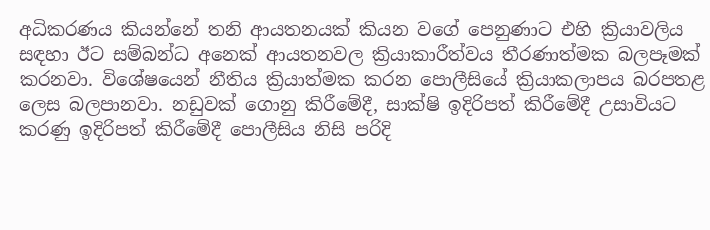අධිකරණය කියන්නේ තනි ආයතනයක් කියන වගේ පෙනුණාට එහි ක්‍රියාවලිය සඳහා ඊට සම්බන්ධ අනෙක් ආයතනවල ක්‍රියාකාරීත්වය තීරණාත්මක බලපෑමක් කරනවා. විශේෂයෙන් නීතිය ක්‍රියාත්මක කරන පොලීසියේ ක්‍රියාකලාපය බරපතළ ලෙස බලපානවා. නඩුවක් ගොනු කිරීමේදී, සාක්ෂි ඉදිරිපත් කිරීමේදී උසාවියට කරණු ඉදිරිපත් කිරීමේදී පොලීසිය නිසි පරිදි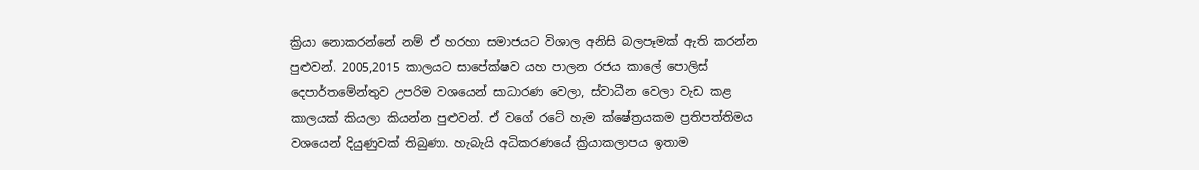ක්‍රියා නොකරන්නේ නම් ඒ හරහා සමාජයට විශාල අනිසි බලපෑමක් ඇති කරන්න පුළුවන්. 2005,2015 කාලයට සාපේක්ෂව යහ පාලන රජය කාලේ පොලිස් දෙපාර්තමේන්තුව උපරිම වශයෙන් සාධාරණ වෙලා, ස්වාධීන වෙලා වැඩ කළ කාලයක් කියලා කියන්න පුළුවන්. ඒ වගේ රටේ හැම ක්ෂේත්‍රයකම ප්‍රතිපත්තිමය වශයෙන් දියුණුවක් තිබුණා. හැබැයි අධිකරණයේ ක්‍රියාකලාපය ඉතාම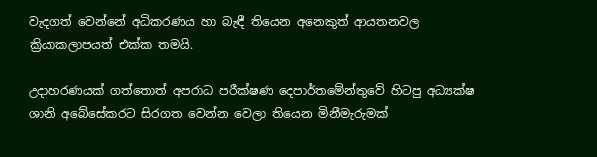වැදගත් වෙන්නේ අධිකරණය හා බැඳී තියෙන අනෙකුත් ආයතනවල ක්‍රියාකලාපයත් එක්ක තමයි.

උදාහරණයක් ගත්තොත් අපරාධ පරීක්ෂණ දෙපාර්තමේන්තුවේ හිටපු අධ්‍යක්ෂ ශානි අබේසේකරට සිරගත වෙන්න වෙලා තියෙන මිනීමැරුමක්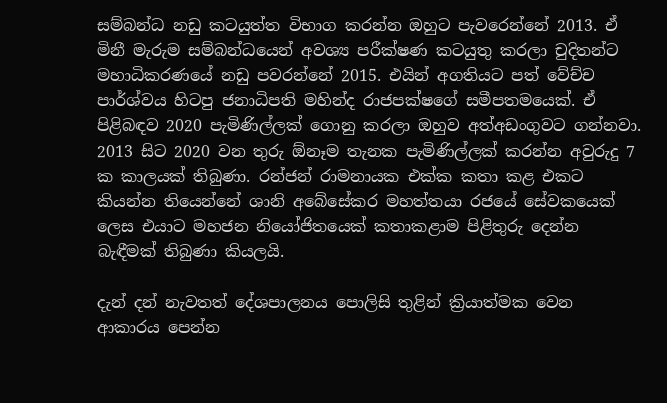සම්බන්ධ නඩු කටයුත්ත විභාග කරන්න ඔහුට පැවරෙන්නේ 2013. ඒ මිනී මැරුම සම්බන්ධයෙන් අවශ්‍ය පරීක්ෂණ කටයුතු කරලා චුදිතන්ට මහාධිකරණයේ නඩු පවරන්නේ 2015. එයින් අගතියට පත් වේච්ච පාර්ශ්වය හිටපු ජනාධිපති මහින්ද රාජපක්ෂගේ සමීපතමයෙක්. ඒ පිළිබඳව 2020 පැමිණිල්ලක් ගොනු කරලා ඔහුව අත්අඩංගුවට ගන්නවා. 2013 සිට 2020 වන තුරු ඕනෑම තැනක පැමිණිල්ලක් කරන්න අවුරුදු 7 ක කාලයක් තිබුණා. රන්ජන් රාමනායක එක්ක කතා කළ එකට කියන්න තියෙන්නේ ශානි අබේසේකර මහත්තයා රජයේ සේවකයෙක් ලෙස එයාට මහජන නියෝජිතයෙක් කතාකළාම පිළිතුරු දෙන්න බැඳීමක් තිබුණා කියලයි.

දැන් දන් නැවතත් දේශපාලනය පොලිසි තුළින් ක්‍රියාත්මක වෙන ආකාරය පෙන්න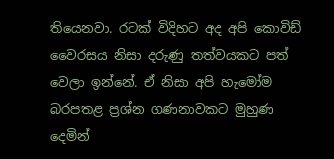තියෙනවා. රටක් විදිහට අද අපි කොවිඩ් වෛරසය නිසා දරුණු තත්වයකට පත් වෙලා ඉන්නේ. ඒ නිසා අපි හැමෝම බරපතළ ප්‍රශ්න ගණනාවකට මුහුණ දෙමින්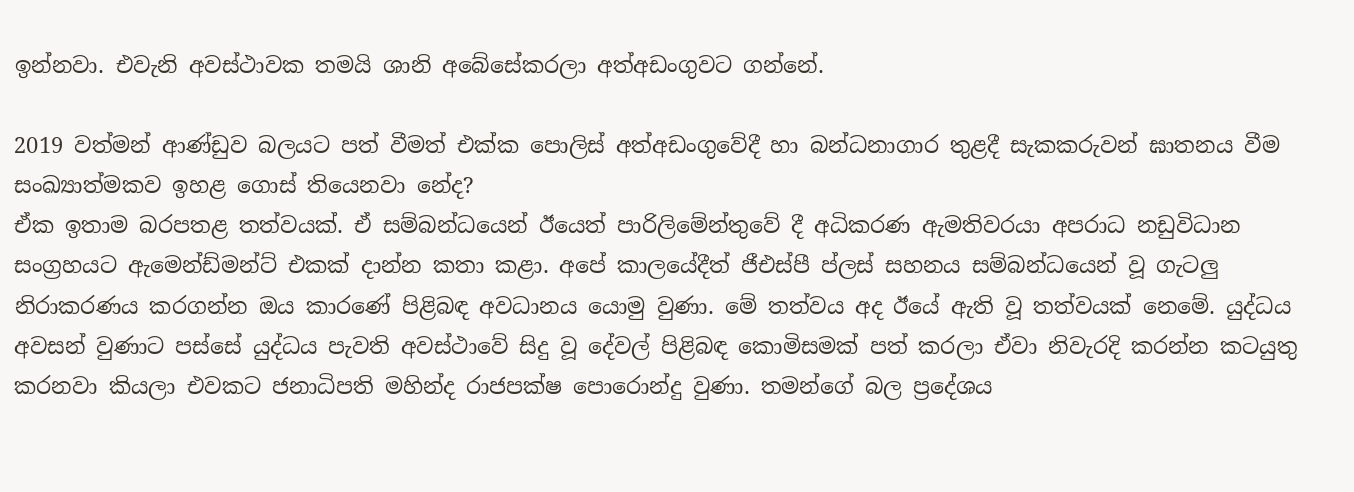ඉන්නවා. එවැනි අවස්ථාවක තමයි ශානි අබේසේකරලා අත්අඩංගුවට ගන්නේ.

2019 වත්මන් ආණ්ඩුව බලයට පත් වීමත් එක්ක පොලිස් අත්අඩංගුවේදී හා බන්ධනාගාර තුළදී සැකකරුවන් ඝාතනය වීම සංඛ්‍යාත්මකව ඉහළ ගොස් තියෙනවා නේද?
ඒක ඉතාම බරපතළ තත්වයක්. ඒ සම්බන්ධයෙන් ඊයෙත් පාරිලිමේන්තුවේ දී අධිකරණ ඇමතිවරයා අපරාධ නඩුවිධාන සංග්‍රහයට ඇමෙන්ඩ්මන්ට් එකක් දාන්න කතා කළා. අපේ කාලයේදීත් ජීඑස්පී ප්ලස් සහනය සම්බන්ධයෙන් වූ ගැටලු නිරාකරණය කරගන්න ඔය කාරණේ පිළිබඳ අවධානය යොමු වුණා. මේ තත්වය අද ඊයේ ඇති වූ තත්වයක් නෙමේ. යුද්ධය අවසන් වුණාට පස්සේ යුද්ධය පැවති අවස්ථාවේ සිදු වූ දේවල් පිළිබඳ කොමිසමක් පත් කරලා ඒවා නිවැරදි කරන්න කටයුතු කරනවා කියලා එවකට ජනාධිපති මහින්ද රාජපක්ෂ පොරොන්දු වුණා. තමන්ගේ බල ප්‍රදේශය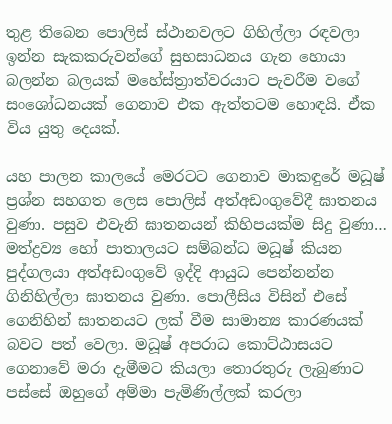තුළ තිබෙන පොලිස් ස්ථානවලට ගිහිල්ලා රඳවලා ඉන්න සැකකරුවන්ගේ සුභසාධනය ගැන හොයා බලන්න බලයක් මහේස්ත්‍රාත්වරයාට පැවරීම වගේ සංශෝධනයක් ගෙනාව එක ඇත්තටම හොඳයි. ඒක විය යුතු දෙයක්.

යහ පාලන කාලයේ මෙරටට ගෙනාව මාකඳුරේ මධූෂ් ප්‍රශ්න සහගත ලෙස පොලිස් අත්අඩංගුවේදී ඝාතනය වුණා. පසුව එවැනි ඝාතනයන් කිහිපයක්ම සිදු වුණා…
මත්ද්‍රව්‍ය හෝ පාතාලයට සම්බන්ධ මධූෂ් කියන පුද්ගලයා අත්අඩංගුවේ ඉද්දි ආයුධ පෙන්නන්න ගිනිහිල්ලා ඝාතනය වුණා. පොලීසිය විසින් එසේ ගෙනිහින් ඝාතනයට ලක් වීම සාමාන්‍ය කාරණයක් බවට පත් වෙලා. මධූෂ් අපරාධ කොට්ඨාසයට ගෙනාවේ මරා දැමීමට කියලා තොරතුරු ලැබුණාට පස්සේ ඔහුගේ අම්මා පැමිණිල්ලක් කරලා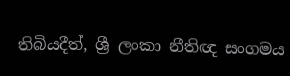තිබියදීත්, ශ්‍රී ලංකා නීතිඥ සංගමය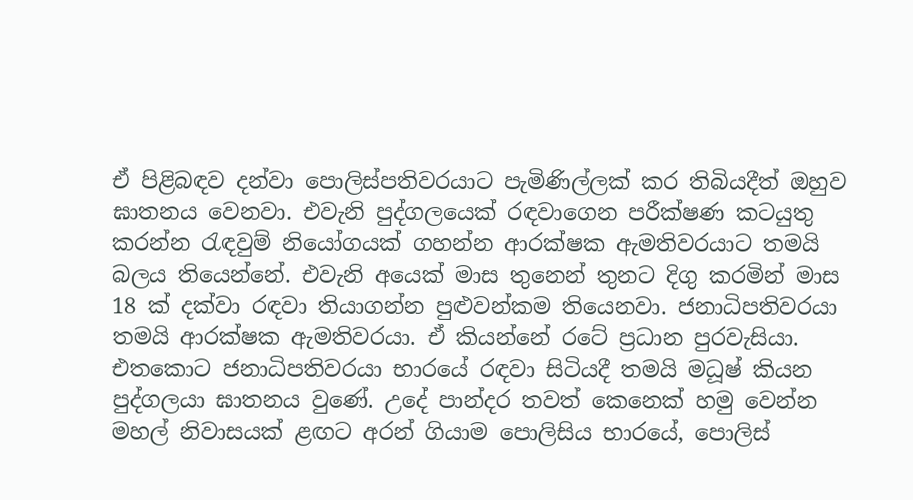ඒ පිළිබඳව දන්වා පොලිස්පතිවරයාට පැමිණිල්ලක් කර තිබියදීත් ඔහුව ඝාතනය වෙනවා. එවැනි පුද්ගලයෙක් රඳවාගෙන පරීක්ෂණ කටයුතු කරන්න රැඳවුම් නියෝගයක් ගහන්න ආරක්ෂක ඇමතිවරයාට තමයි බලය තියෙන්නේ. එවැනි අයෙක් මාස තුනෙන් තුනට දිගු කරමින් මාස 18 ක් දක්වා රඳවා තියාගන්න පුළුවන්කම තියෙනවා. ජනාධිපතිවරයා තමයි ආරක්ෂක ඇමතිවරයා. ඒ කියන්නේ රටේ ප්‍රධාන පුරවැසියා. එතකොට ජනාධිපතිවරයා භාරයේ රඳවා සිටියදී තමයි මධූෂ් කියන පුද්ගලයා ඝාතනය වුණේ. උදේ පාන්දර තවත් කෙනෙක් හමු වෙන්න මහල් නිවාසයක් ළඟට අරන් ගියාම පොලිසිය භාරයේ, පොලිස්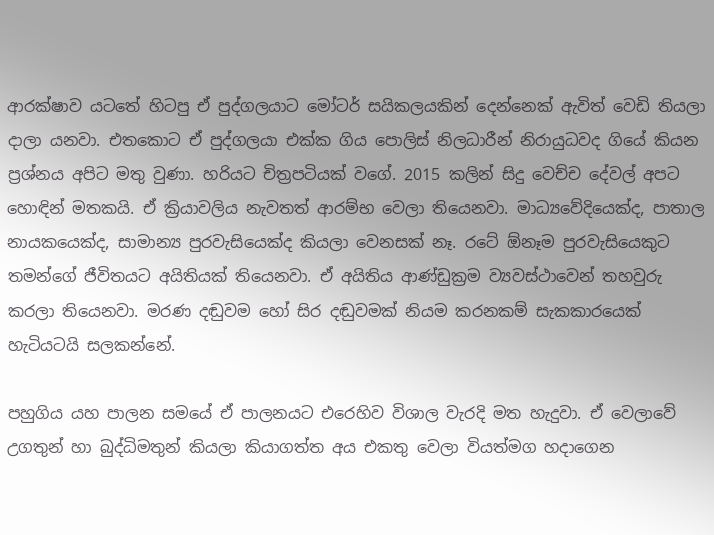ආරක්ෂාව යටතේ හිටපු ඒ පුද්ගලයාට මෝටර් සයිකලයකින් දෙන්නෙක් ඇවිත් වෙඩි තියලා දාලා යනවා. එතකොට ඒ පුද්ගලයා එක්ක ගිය පොලිස් නිලධාරීන් නිරායුධවද ගියේ කියන ප්‍රශ්නය අපිට මතු වුණා. හරියට චිත්‍රපටියක් වගේ. 2015 කලින් සිදු වෙච්ච දේවල් අපට හොඳින් මතකයි. ඒ ක්‍රියාවලිය නැවතත් ආරම්භ වෙලා තියෙනවා. මාධ්‍යවේදියෙක්ද, පාතාල නායකයෙක්ද, සාමාන්‍ය පුරවැසියෙක්ද කියලා වෙනසක් නෑ. රටේ ඕනෑම පුරවැසියෙකුට තමන්ගේ ජීවිතයට අයිතියක් තියෙනවා. ඒ අයිතිය ආණ්ඩුක්‍රම ව්‍යවස්ථාවෙන් තහවුරු කරලා තියෙනවා. මරණ දඬුවම හෝ සිර දඬුවමක් නියම කරනකම් සැකකාරයෙක් හැටියටයි සලකන්නේ.

පහුගිය යහ පාලන සමයේ ඒ පාලනයට එරෙහිව විශාල වැරදි මත හැදුවා. ඒ වෙලාවේ උගතුන් හා බුද්ධිමතුන් කියලා කියාගත්ත අය එකතු වෙලා වියත්මග හදාගෙන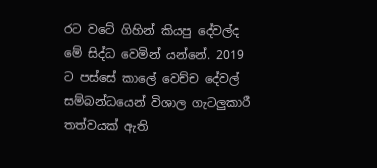රට වටේ ගිහින් කියපු දේවල්ද මේ සිද්ධ වෙමින් යන්නේ. 2019 ට පස්සේ කාලේ වෙච්ච දේවල් සම්බන්ධයෙන් විශාල ගැටලුකාරී තත්වයක් ඇති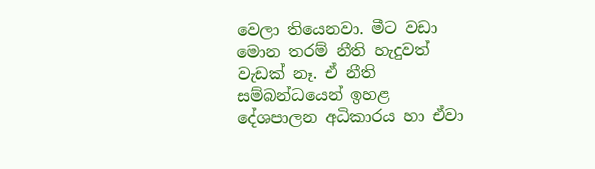වෙලා තියෙනවා. මීට වඩා මොන තරම් නීති හැදුවත් වැඩක් නෑ. ඒ නීති සම්බන්ධයෙන් ඉහළ දේශපාලන අධිකාරය හා ඒවා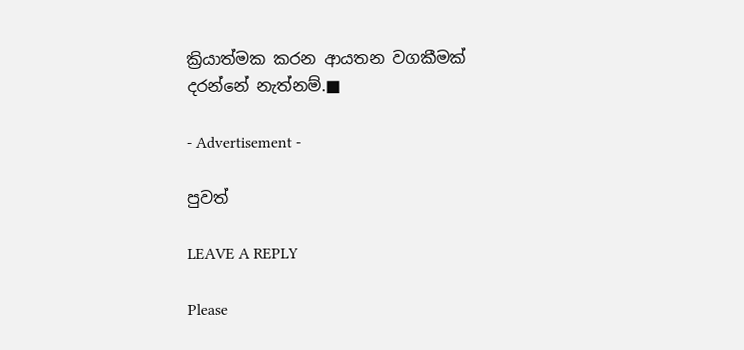ක්‍රියාත්මක කරන ආයතන වගකීමක් දරන්නේ නැත්නම්.■

- Advertisement -

පුවත්

LEAVE A REPLY

Please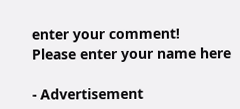enter your comment!
Please enter your name here

- Advertisement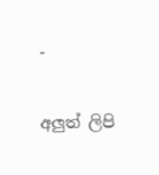-

අලුත් ලිපි